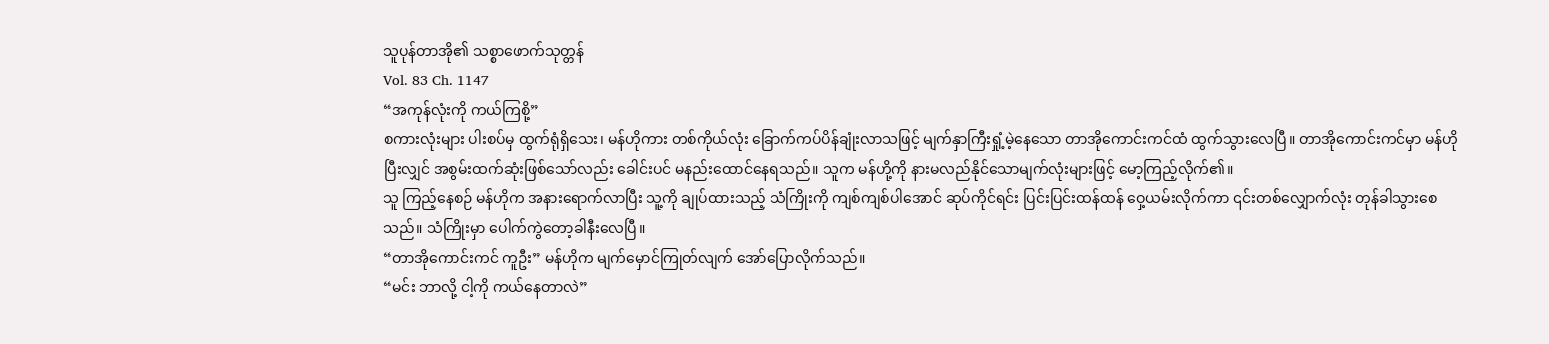သူပုန်တာအို၏ သစ္စာဖောက်သုတ္တန်
Vol. 83 Ch. 1147
“အကုန်လုံးကို ကယ်ကြစို့”
စကားလုံးများ ပါးစပ်မှ ထွက်ရုံရှိသေး၊ မန်ဟိုကား တစ်ကိုယ်လုံး ခြောက်ကပ်ပိန်ချုံးလာသဖြင့် မျက်နှာကြီးရှုံ့မဲ့နေသော တာအိုကောင်းကင်ထံ ထွက်သွားလေပြီ။ တာအိုကောင်းကင်မှာ မန်ဟိုပြီးလျှင် အစွမ်းထက်ဆုံးဖြစ်သော်လည်း ခေါင်းပင် မနည်းထောင်နေရသည်။ သူက မန်ဟို့ကို နားမလည်နိုင်သောမျက်လုံးများဖြင့် မော့ကြည့်လိုက်၏။
သူ ကြည့်နေစဉ် မန်ဟိုက အနားရောက်လာပြီး သူ့ကို ချုပ်ထားသည့် သံကြိုးကို ကျစ်ကျစ်ပါအောင် ဆုပ်ကိုင်ရင်း ပြင်းပြင်းထန်ထန် ဝှေ့ယမ်းလိုက်ကာ ၎င်းတစ်လျှောက်လုံး တုန်ခါသွားစေသည်။ သံကြိုးမှာ ပေါက်ကွဲတော့ခါနီးလေပြီ။
“တာအိုကောင်းကင် ကူဦး” မန်ဟိုက မျက်မှောင်ကြုတ်လျက် အော်ပြောလိုက်သည်။
“မင်း ဘာလို့ ငါ့ကို ကယ်နေတာလဲ”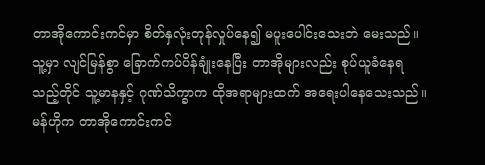တာအိုကောင်းကင်မှာ စိတ်နှလုံးတုန်လှုပ်နေ၍ မပူးပေါင်းသေးဘဲ မေးသည်။ သူ့မှာ လျင်မြန်စွာ ခြောက်ကပ်ပိန်ချုံးနေပြီး တာအိုများလည်း စုပ်ယူခံနေရသည့်တိုင် သူ့မာနနှင့် ဂုဏ်သိက္ခာက ထိုအရာများထက် အရေးပါနေသေးသည်။
မန်ဟိုက တာအိုကောင်းကင်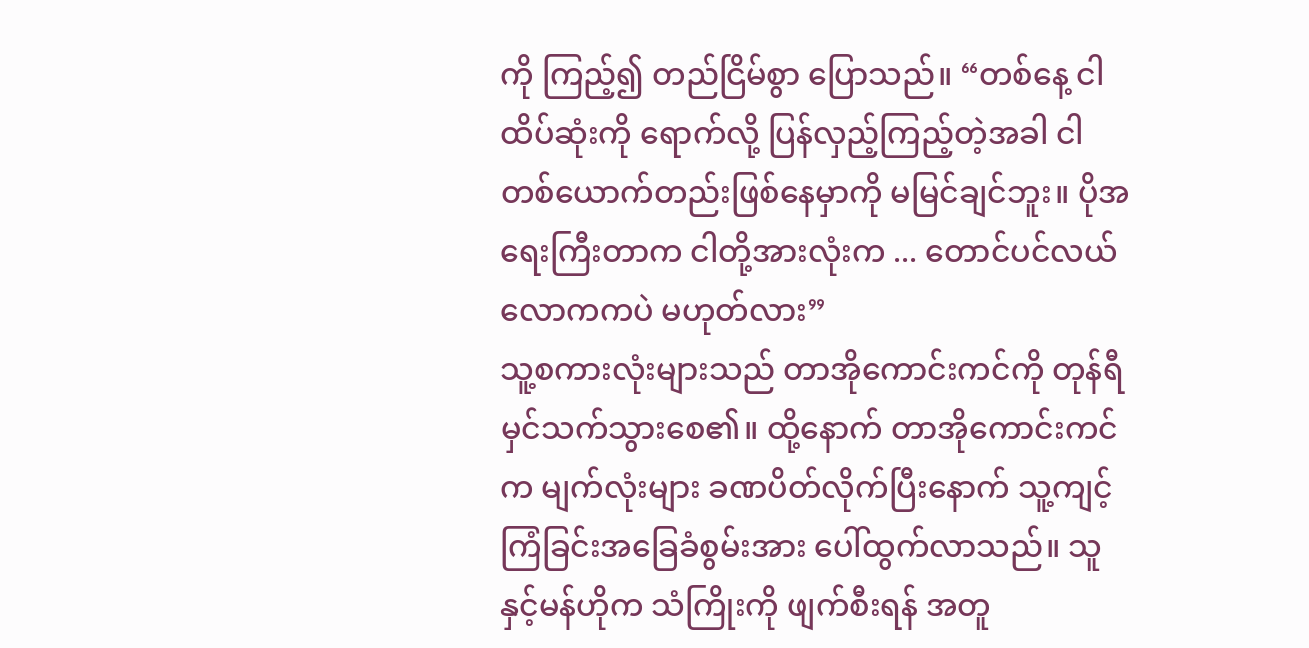ကို ကြည့်၍ တည်ငြိမ်စွာ ပြောသည်။ “တစ်နေ့ ငါ ထိပ်ဆုံးကို ရောက်လို့ ပြန်လှည့်ကြည့်တဲ့အခါ ငါ တစ်ယောက်တည်းဖြစ်နေမှာကို မမြင်ချင်ဘူး။ ပိုအရေးကြီးတာက ငါတို့အားလုံးက ... တောင်ပင်လယ်လောကကပဲ မဟုတ်လား”
သူ့စကားလုံးများသည် တာအိုကောင်းကင်ကို တုန်ရီမှင်သက်သွားစေ၏။ ထို့နောက် တာအိုကောင်းကင်က မျက်လုံးများ ခဏပိတ်လိုက်ပြီးနောက် သူ့ကျင့်ကြံခြင်းအခြေခံစွမ်းအား ပေါ်ထွက်လာသည်။ သူနှင့်မန်ဟိုက သံကြိုးကို ဖျက်စီးရန် အတူ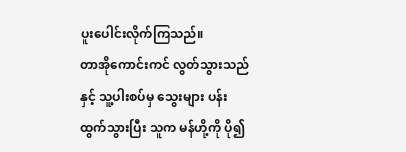ပူးပေါင်းလိုက်ကြသည်။
တာအိုကောင်းကင် လွတ်သွားသည်နှင့် သူ့ပါးစပ်မှ သွေးများ ပန်းထွက်သွားပြီး သူက မန်ဟို့ကို ပို၍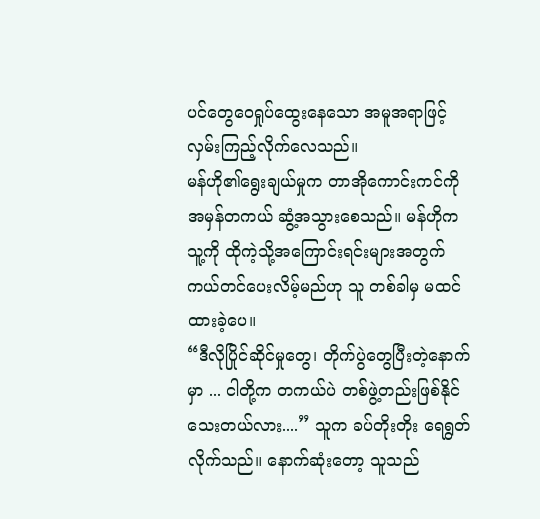ပင်တွေဝေရှုပ်ထွေးနေသော အမူအရာဖြင့် လှမ်းကြည့်လိုက်လေသည်။
မန်ဟို၏ရွေးချယ်မှုက တာအိုကောင်းကင်ကို အမှန်တကယ် ဆွံ့အသွားစေသည်။ မန်ဟိုက သူ့ကို ထိုကဲ့သို့အကြောင်းရင်းများအတွက် ကယ်တင်ပေးလိမ့်မည်ဟု သူ တစ်ခါမှ မထင်ထားခဲ့ပေ။
“ဒီလိုပြိုင်ဆိုင်မှုတွေ၊ တိုက်ပွဲတွေပြီးတဲ့နောက်မှာ ... ငါတို့က တကယ်ပဲ တစ်ဖွဲ့တည်းဖြစ်နိုင်သေးတယ်လား....” သူက ခပ်တိုးတိုး ရေရွတ်လိုက်သည်။ နောက်ဆုံးတော့ သူသည်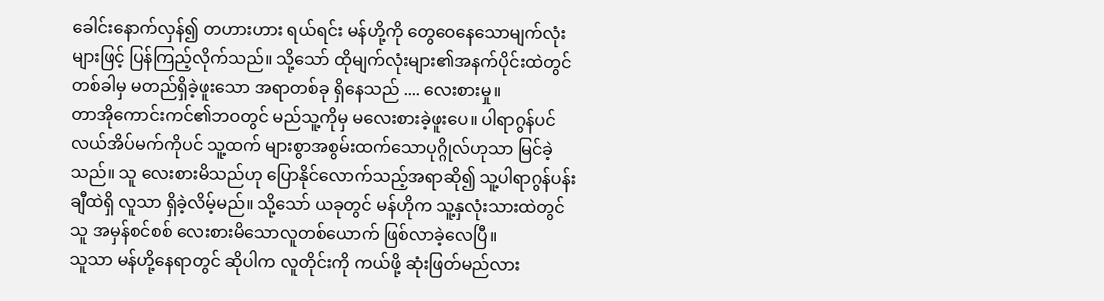ခေါင်းနောက်လှန်၍ တဟားဟား ရယ်ရင်း မန်ဟို့ကို တွေဝေနေသောမျက်လုံးများဖြင့် ပြန်ကြည့်လိုက်သည်။ သို့သော် ထိုမျက်လုံးများ၏အနက်ပိုင်းထဲတွင် တစ်ခါမှ မတည်ရှိခဲ့ဖူးသော အရာတစ်ခု ရှိနေသည် .... လေးစားမှု။
တာအိုကောင်းကင်၏ဘဝတွင် မည်သူ့ကိုမှ မလေးစားခဲ့ဖူးပေ။ ပါရာဂွန်ပင်လယ်အိပ်မက်ကိုပင် သူ့ထက် များစွာအစွမ်းထက်သောပုဂ္ဂိုလ်ဟုသာ မြင်ခဲ့သည်။ သူ လေးစားမိသည်ဟု ပြောနိုင်လောက်သည့်အရာဆို၍ သူ့ပါရာဂွန်ပန်းချီထဲရှိ လူသာ ရှိခဲ့လိမ့်မည်။ သို့သော် ယခုတွင် မန်ဟိုက သူ့နှလုံးသားထဲတွင် သူ အမှန်စင်စစ် လေးစားမိသောလူတစ်ယောက် ဖြစ်လာခဲ့လေပြီ။
သူသာ မန်ဟို့နေရာတွင် ဆိုပါက လူတိုင်းကို ကယ်ဖို့ ဆုံးဖြတ်မည်လား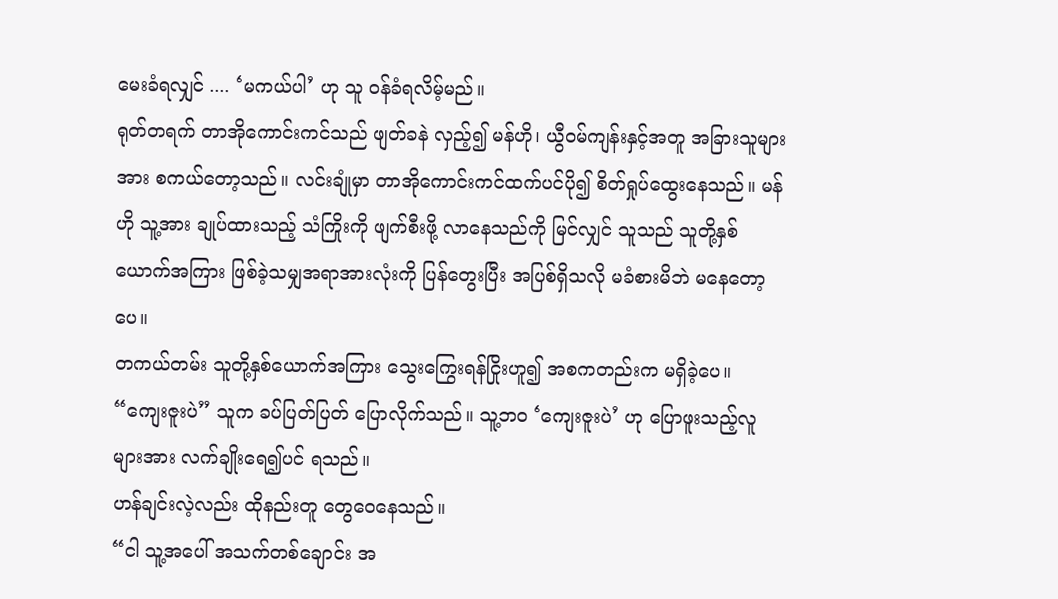မေးခံရလျှင် .... ‘မကယ်ပါ’ ဟု သူ ဝန်ခံရလိမ့်မည်။
ရုတ်တရက် တာအိုကောင်းကင်သည် ဖျတ်ခနဲ လှည့်၍ မန်ဟို၊ ယွီဝမ်ကျန်းနှင့်အတူ အခြားသူများအား စကယ်တော့သည်။ လင်းချုံမှာ တာအိုကောင်းကင်ထက်ပင်ပို၍ စိတ်ရှုပ်ထွေးနေသည်။ မန်ဟို သူ့အား ချုပ်ထားသည့် သံကြိုးကို ဖျက်စီးဖို့ လာနေသည်ကို မြင်လျှင် သူသည် သူတို့နှစ်ယောက်အကြား ဖြစ်ခဲ့သမျှအရာအားလုံးကို ပြန်တွေးပြီး အပြစ်ရှိသလို မခံစားမိဘဲ မနေတော့ပေ။
တကယ်တမ်း သူတို့နှစ်ယောက်အကြား သွေးကြွေးရန်ငြိုးဟူ၍ အစကတည်းက မရှိခဲ့ပေ။
“ကျေးဇူးပဲ” သူက ခပ်ပြတ်ပြတ် ပြောလိုက်သည်။ သူ့ဘဝ ‘ကျေးဇူးပဲ’ ဟု ပြောဖူးသည့်လူများအား လက်ချိုးရေ၍ပင် ရသည်။
ဟန်ချင်းလဲ့လည်း ထိုနည်းတူ တွေဝေနေသည်။
“ငါ သူ့အပေါ် အသက်တစ်ချောင်း အ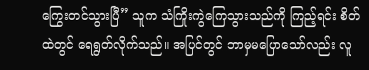ကြွေးတင်သွားပြီ” သူက သံကြိုးကွဲကြေသွားသည်ကို ကြည့်ရင်း စိတ်ထဲတွင် ရေရွတ်လိုက်သည်။ အပြင်တွင် ဘာမှမပြောသော်လည်း လူ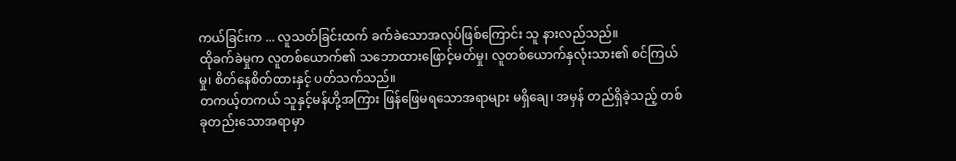ကယ်ခြင်းက ... လူသတ်ခြင်းထက် ခက်ခဲသောအလုပ်ဖြစ်ကြောင်း သူ နားလည်သည်။
ထိုခက်ခဲမှုက လူတစ်ယောက်၏ သဘောထားဖြောင့်မတ်မှု၊ လူတစ်ယောက်နှလုံးသား၏ စင်ကြယ်မှု၊ စိတ်နေစိတ်ထားနှင့် ပတ်သက်သည်။
တကယ့်တကယ် သူနှင့်မန်ဟို့အကြား ဖြန်ဖြေမရသောအရာများ မရှိချေ၊ အမှန် တည်ရှိခဲ့သည့် တစ်ခုတည်းသောအရာမှာ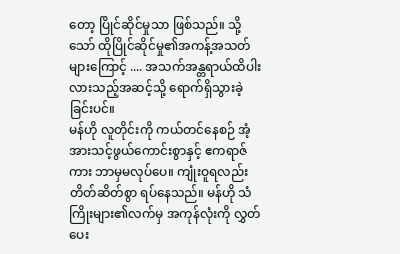တော့ ပြိုင်ဆိုင်မှုသာ ဖြစ်သည်။ သို့သော် ထိုပြိုင်ဆိုင်မှု၏အကန့်အသတ်များကြောင့် .... အသက်အန္တရာယ်ထိပါးလားသည့်အဆင့်သို့ ရောက်ရှိသွားခဲ့ခြင်းပင်။
မန်ဟို လူတိုင်းကို ကယ်တင်နေစဉ် အံ့အားသင့်ဖွယ်ကောင်းစွာနှင့် ဧကရာဇ်ကား ဘာမှမလုပ်ပေ။ ကျုံးဝူရလည်း တိတ်ဆိတ်စွာ ရပ်နေသည်။ မန်ဟို သံကြိုးများ၏လက်မှ အကုန်လုံးကို လွှတ်ပေး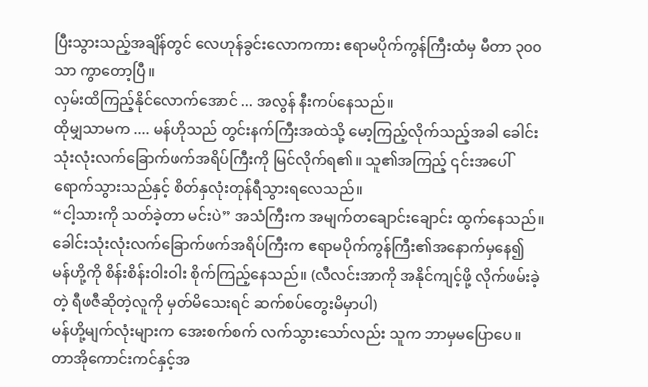ပြီးသွားသည့်အချိန်တွင် လေဟုန်ခွင်းလောကကား ဧရာမပိုက်ကွန်ကြီးထံမှ မီတာ ၃၀၀ သာ ကွာတော့ပြီ။
လှမ်းထိကြည့်နိုင်လောက်အောင် ... အလွန် နီးကပ်နေသည်။
ထိုမျှသာမက .... မန်ဟိုသည် တွင်းနက်ကြီးအထဲသို့ မော့ကြည့်လိုက်သည့်အခါ ခေါင်းသုံးလုံးလက်ခြောက်ဖက်အရိပ်ကြီးကို မြင်လိုက်ရ၏။ သူ၏အကြည့် ၎င်းအပေါ် ရောက်သွားသည်နှင့် စိတ်နှလုံးတုန်ရီသွားရလေသည်။
“ငါ့သားကို သတ်ခဲ့တာ မင်းပဲ” အသံကြီးက အမျက်တချောင်းချောင်း ထွက်နေသည်။ ခေါင်းသုံးလုံးလက်ခြောက်ဖက်အရိပ်ကြီးက ဧရာမပိုက်ကွန်ကြီး၏အနောက်မှနေ၍ မန်ဟို့ကို စိန်းစိန်းဝါးဝါး စိုက်ကြည့်နေသည်။ (လီလင်းအာကို အနိုင်ကျင့်ဖို့ လိုက်ဖမ်းခဲ့တဲ့ ရီဖဇီဆိုတဲ့လူကို မှတ်မိသေးရင် ဆက်စပ်တွေးမိမှာပါ)
မန်ဟို့မျက်လုံးများက အေးစက်စက် လက်သွားသော်လည်း သူက ဘာမှမပြောပေ။ တာအိုကောင်းကင်နှင့်အ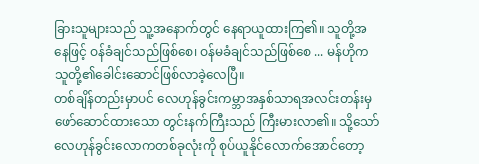ခြားသူများသည် သူ့အနောက်တွင် နေရာယူထားကြ၏။ သူတို့အနေဖြင့် ဝန်ခံချင်သည်ဖြစ်စေ၊ ဝန်မခံချင်သည်ဖြစ်စေ ... မန်ဟိုက သူတို့၏ခေါင်းဆောင်ဖြစ်လာခဲ့လေပြီ။
တစ်ချိန်တည်းမှာပင် လေဟုန်ခွင်းကမ္ဘာအနှစ်သာရအလင်းတန်းမှ ဖော်ဆောင်ထားသော တွင်းနက်ကြီးသည် ကြီးမားလာ၏။ သို့သော် လေဟုန်ခွင်းလောကတစ်ခုလုံးကို စုပ်ယူနိုင်လောက်အောင်တော့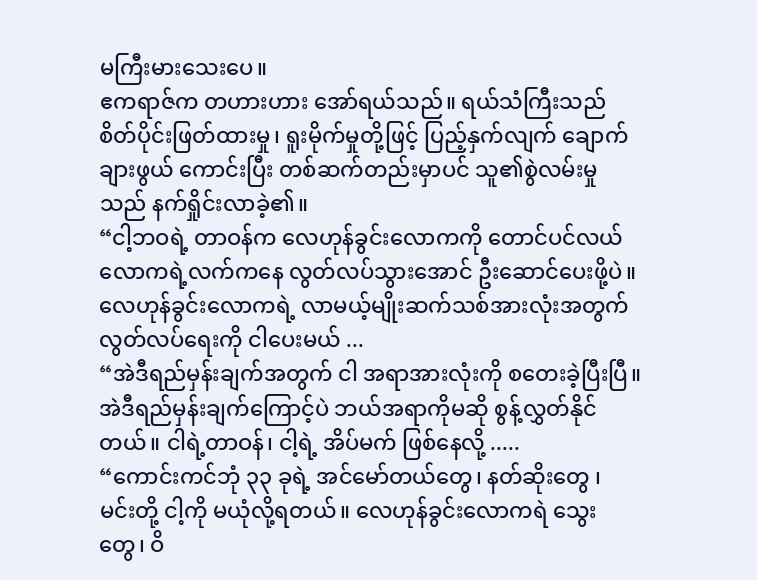မကြီးမားသေးပေ။
ဧကရာဇ်က တဟားဟား အော်ရယ်သည်။ ရယ်သံကြီးသည် စိတ်ပိုင်းဖြတ်ထားမှု၊ ရူးမိုက်မှုတို့ဖြင့် ပြည့်နှက်လျက် ချောက်ချားဖွယ် ကောင်းပြီး တစ်ဆက်တည်းမှာပင် သူ၏စွဲလမ်းမှုသည် နက်ရှိုင်းလာခဲ့၏။
“ငါ့ဘဝရဲ့ တာဝန်က လေဟုန်ခွင်းလောကကို တောင်ပင်လယ်လောကရဲ့လက်ကနေ လွတ်လပ်သွားအောင် ဦးဆောင်ပေးဖို့ပဲ။ လေဟုန်ခွင်းလောကရဲ့ လာမယ့်မျိုးဆက်သစ်အားလုံးအတွက် လွတ်လပ်ရေးကို ငါပေးမယ် ...
“အဲဒီရည်မှန်းချက်အတွက် ငါ အရာအားလုံးကို စတေးခဲ့ပြီးပြီ။ အဲဒီရည်မှန်းချက်ကြောင့်ပဲ ဘယ်အရာကိုမဆို စွန့်လွှတ်နိုင်တယ်။ ငါရဲ့တာဝန်၊ ငါ့ရဲ့ အိပ်မက် ဖြစ်နေလို့ .....
“ကောင်းကင်ဘုံ ၃၃ ခုရဲ့ အင်မော်တယ်တွေ၊ နတ်ဆိုးတွေ ၊ မင်းတို့ ငါ့ကို မယုံလို့ရတယ်။ လေဟုန်ခွင်းလောကရဲ သွေးတွေ၊ ဝိ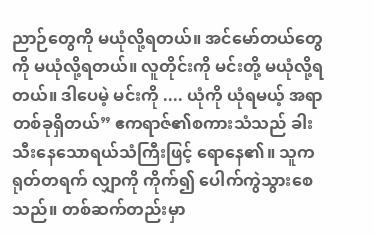ညာဉ်တွေကို မယုံလို့ရတယ်။ အင်မော်တယ်တွေကို မယုံလို့ရတယ်။ လူတိုင်းကို မင်းတို့ မယုံလို့ရတယ်။ ဒါပေမဲ့ မင်းကို .... ယုံကို ယုံရမယ့် အရာတစ်ခုရှိတယ်” ဧကရာဇ်၏စကားသံသည် ခါးသီးနေသောရယ်သံကြီးဖြင့် ရောနေ၏။ သူက ရုတ်တရက် လျှာကို ကိုက်၍ ပေါက်ကွဲသွားစေသည်။ တစ်ဆက်တည်းမှာ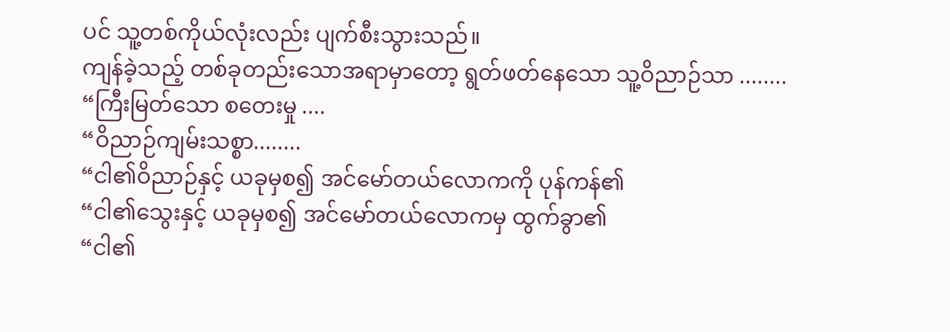ပင် သူ့တစ်ကိုယ်လုံးလည်း ပျက်စီးသွားသည်။
ကျန်ခဲ့သည့် တစ်ခုတည်းသောအရာမှာတော့ ရွတ်ဖတ်နေသော သူ့ဝိညာဉ်သာ ........
“ကြီးမြတ်သော စတေးမှု ....
“ဝိညာဉ်ကျမ်းသစ္စာ........
“ငါ၏ဝိညာဉ်နှင့် ယခုမှစ၍ အင်မော်တယ်လောကကို ပုန်ကန်၏
“ငါ၏သွေးနှင့် ယခုမှစ၍ အင်မော်တယ်လောကမှ ထွက်ခွာ၏
“ငါ၏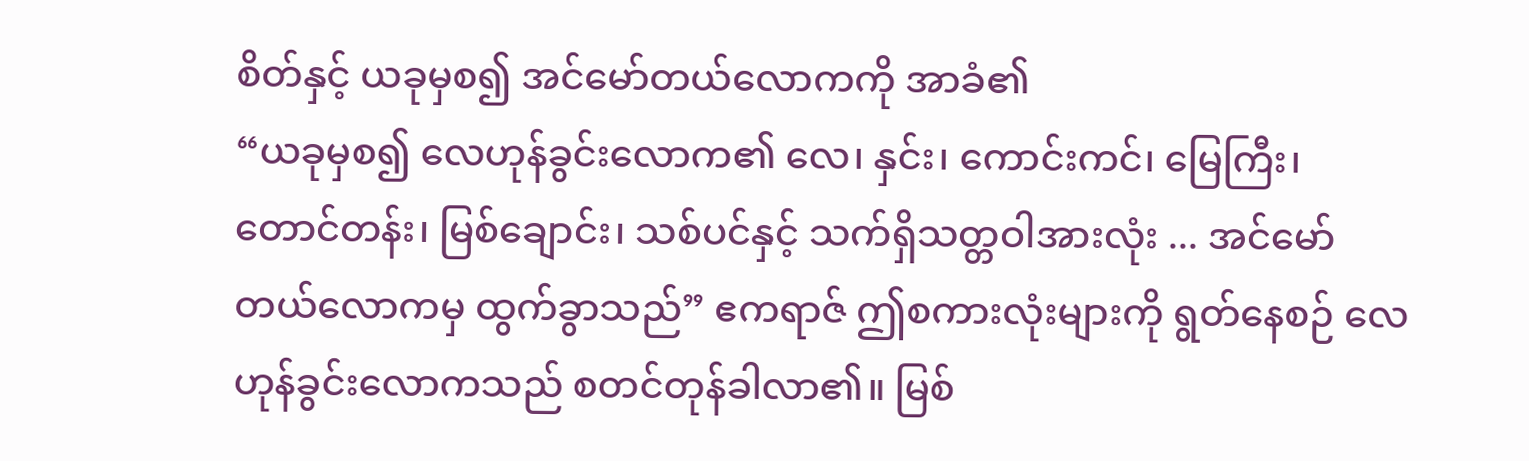စိတ်နှင့် ယခုမှစ၍ အင်မော်တယ်လောကကို အာခံ၏
“ယခုမှစ၍ လေဟုန်ခွင်းလောက၏ လေ၊ နှင်း၊ ကောင်းကင်၊ မြေကြီး၊ တောင်တန်း၊ မြစ်ချောင်း၊ သစ်ပင်နှင့် သက်ရှိသတ္တဝါအားလုံး ... အင်မော်တယ်လောကမှ ထွက်ခွာသည်” ဧကရာဇ် ဤစကားလုံးများကို ရွတ်နေစဉ် လေဟုန်ခွင်းလောကသည် စတင်တုန်ခါလာ၏။ မြစ်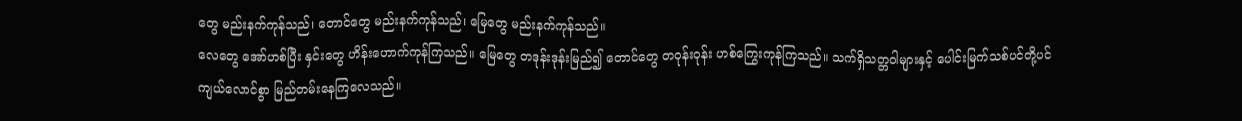တွေ မည်းနက်ကုန်သည်၊ တောင်တွေ မည်းနက်ကုန်သည်၊ မြေတွေ မည်းနက်ကုန်သည်။
လေတွေ အော်ဟစ်ပြီး နှင်းတွေ ဟိန်းဟောက်ကုန်ကြသည်။ မြေတွေ တဒုန်းဒုန်းမြည်၍ တောင်တွေ တဝုန်းဝုန်း ဟစ်ကြွေးကုန်ကြသည်။ သက်ရှိသတ္တဝါများနှင့် ပေါင်းမြက်သစ်ပင်တို့ပင် ကျယ်လောင်စွာ မြည်တမ်းနေကြလေသည်။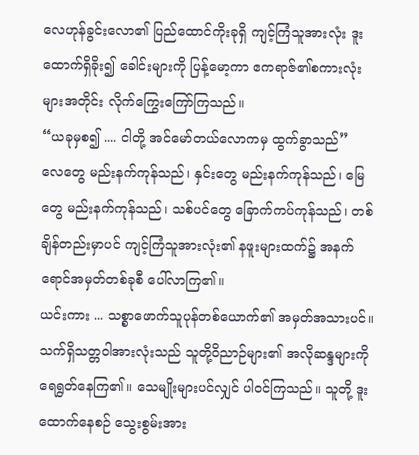လေဟုန်ခွင်းလော၏ ပြည်ထောင်ကိုးခုရှိ ကျင့်ကြံသူအားလုံး ဒူးထောက်ရှိခိုး၍ ခေါင်းများကို ပြန့်မော့ကာ ဧကရာဇ်၏စကားလုံးများအတိုင်း လိုက်ကြွေးကြော်ကြသည်။
“ယခုမှစ၍ .... ငါတို့ အင်မော်တယ်လောကမှ ထွက်ခွာသည်”
လေတွေ မည်းနက်ကုန်သည်၊ နှင်းတွေ မည်းနက်ကုန်သည်၊ မြေတွေ မည်းနက်ကုန်သည်၊ သစ်ပင်တွေ ခြောက်ကပ်ကုန်သည်၊ တစ်ချိန်တည်းမှာပင် ကျင့်ကြံသူအားလုံး၏ နဖူးများထက်၌ အနက်ရောင်အမှတ်တစ်ခုစီ ပေါ်လာကြ၏။
ယင်းကား ... သစ္စာဖောက်သူပုန်တစ်ယောက်၏ အမှတ်အသားပင်။
သက်ရှိသတ္တဝါအားလုံးသည် သူတို့ဝိညာဉ်များ၏ အလိုဆန္ဒများကို ရေရွတ်နေကြ၏။ သေမျိုးများပင်လျှင် ပါဝင်ကြသည်။ သူတို့ ဒူးထောက်နေစဉ် သွေးစွမ်းအား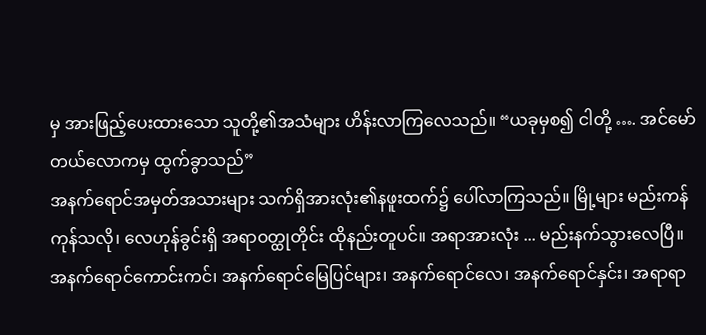မှ အားဖြည့်ပေးထားသော သူတို့၏အသံများ ဟိန်းလာကြလေသည်။ “ယခုမှစ၍ ငါတို့ …. အင်မော်တယ်လောကမှ ထွက်ခွာသည်”
အနက်ရောင်အမှတ်အသားများ သက်ရှိအားလုံး၏နဖူးထက်၌ ပေါ်လာကြသည်။ မြို့များ မည်းကန်ကုန်သလို၊ လေဟုန်ခွင်းရှိ အရာဝတ္ထုတိုင်း ထိုနည်းတူပင်။ အရာအားလုံး ... မည်းနက်သွားလေပြီ။
အနက်ရောင်ကောင်းကင်၊ အနက်ရောင်မြေပြင်များ၊ အနက်ရောင်လေ၊ အနက်ရောင်နှင်း၊ အရာရာ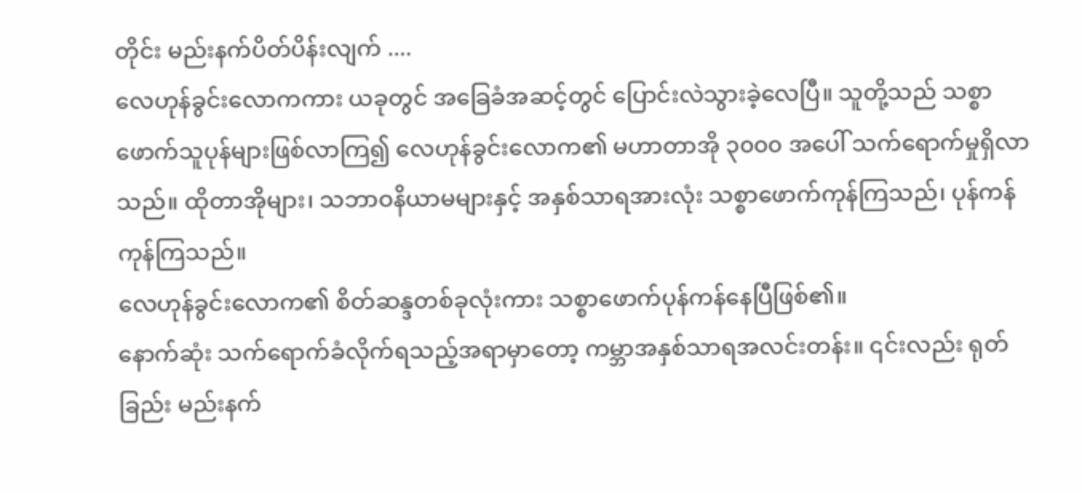တိုင်း မည်းနက်ပိတ်ပိန်းလျက် ....
လေဟုန်ခွင်းလောကကား ယခုတွင် အခြေခံအဆင့်တွင် ပြောင်းလဲသွားခဲ့လေပြီ။ သူတို့သည် သစ္စာဖောက်သူပုန်များဖြစ်လာကြ၍ လေဟုန်ခွင်းလောက၏ မဟာတာအို ၃၀၀၀ အပေါ် သက်ရောက်မှုရှိလာသည်။ ထိုတာအိုများ၊ သဘာဝနိယာမများနှင့် အနှစ်သာရအားလုံး သစ္စာဖောက်ကုန်ကြသည်၊ ပုန်ကန်ကုန်ကြသည်။
လေဟုန်ခွင်းလောက၏ စိတ်ဆန္ဒတစ်ခုလုံးကား သစ္စာဖောက်ပုန်ကန်နေပြီဖြစ်၏။
နောက်ဆုံး သက်ရောက်ခံလိုက်ရသည့်အရာမှာတော့ ကမ္ဘာအနှစ်သာရအလင်းတန်း။ ၎င်းလည်း ရုတ်ခြည်း မည်းနက်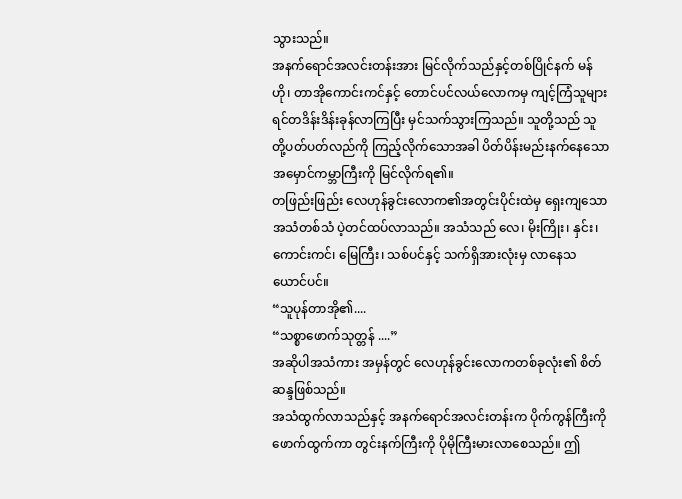သွားသည်။
အနက်ရောင်အလင်းတန်းအား မြင်လိုက်သည်နှင့်တစ်ပြိုင်နက် မန်ဟို၊ တာအိုကောင်းကင်နှင့် တောင်ပင်လယ်လောကမှ ကျင့်ကြံသူများ ရင်တဒိန်းဒိန်းခုန်လာကြပြီး မှင်သက်သွားကြသည်။ သူတို့သည် သူတို့ပတ်ပတ်လည်ကို ကြည့်လိုက်သောအခါ ပိတ်ပိန်းမည်းနက်နေသော အမှောင်ကမ္ဘာကြီးကို မြင်လိုက်ရ၏။
တဖြည်းဖြည်း လေဟုန်ခွင်းလောက၏အတွင်းပိုင်းထဲမှ ရှေးကျသောအသံတစ်သံ ပဲ့တင်ထပ်လာသည်။ အသံသည် လေ၊ မိုးကြိုး၊ နှင်း၊ ကောင်းကင်၊ မြေကြီး၊ သစ်ပင်နှင့် သက်ရှိအားလုံးမှ လာနေသယောင်ပင်။
“သူပုန်တာအို၏....
“သစ္စာဖောက်သုတ္တန် ....”
အဆိုပါအသံကား အမှန်တွင် လေဟုန်ခွင်းလောကတစ်ခုလုံး၏ စိတ်ဆန္ဒဖြစ်သည်။
အသံထွက်လာသည်နှင့် အနက်ရောင်အလင်းတန်းက ပိုက်ကွန်ကြီးကို ဖောက်ထွက်ကာ တွင်းနက်ကြီးကို ပိုမိုကြီးမားလာစေသည်။ ဤ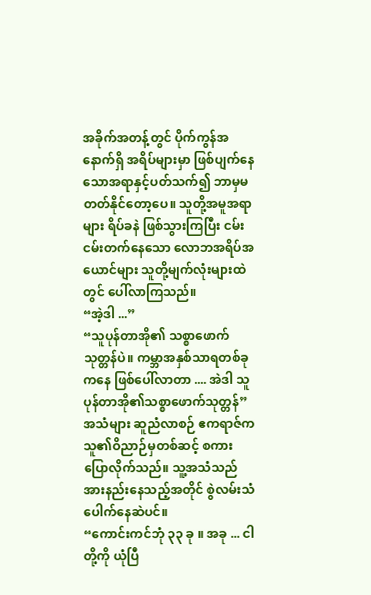အခိုက်အတန့်တွင် ပိုက်ကွန်အနောက်ရှိ အရိပ်များမှာ ဖြစ်ပျက်နေသောအရာနှင့်ပတ်သက်၍ ဘာမှမတတ်နိုင်တော့ပေ။ သူတို့အမူအရာများ ရိပ်ခနဲ ဖြစ်သွားကြပြီး ငမ်းငမ်းတက်နေသော လောဘအရိပ်အယောင်များ သူတို့မျက်လုံးများထဲတွင် ပေါ်လာကြသည်။
“အဲ့ဒါ ...”
“သူပုန်တာအို၏ သစ္စာဖောက်သုတ္တန်ပဲ။ ကမ္ဘာအနှစ်သာရတစ်ခုကနေ ဖြစ်ပေါ်လာတာ .... အဲဒါ သူပုန်တာအို၏သစ္စာဖောက်သုတ္တန်”
အသံများ ဆူညံလာစဉ် ဧကရာဇ်က သူ၏ဝိညာဉ်မှတစ်ဆင့် စကားပြောလိုက်သည်။ သူ့အသံသည် အားနည်းနေသည့်အတိုင် စွဲလမ်းသံပေါက်နေဆဲပင်။
“ကောင်းကင်ဘုံ ၃၃ ခု ။ အခု ... ငါတို့ကို ယုံပြီ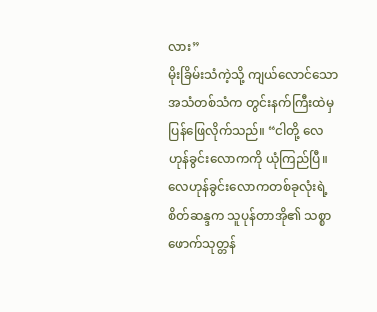လား”
မိုးခြိမ်းသံကဲ့သို့ ကျယ်လောင်သောအသံတစ်သံက တွင်းနက်ကြီးထဲမှ ပြန်ဖြေလိုက်သည်။ “ငါတို့ လေဟုန်ခွင်းလောကကို ယုံကြည်ပြီ။ လေဟုန်ခွင်းလောကတစ်ခုလုံးရဲ့ စိတ်ဆန္ဒက သူပုန်တာအို၏ သစ္စာဖောက်သုတ္တန်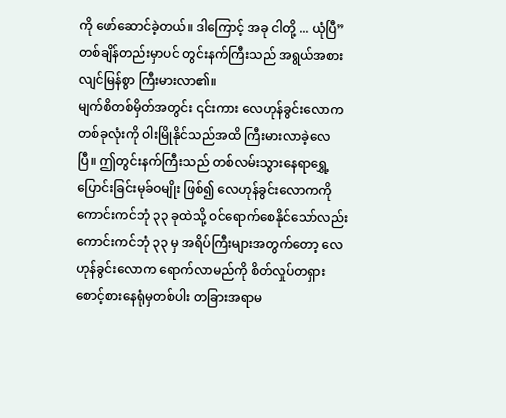ကို ဖော်ဆောင်ခဲ့တယ်။ ဒါကြောင့် အခု ငါတို့ ... ယုံပြီ”
တစ်ချိန်တည်းမှာပင် တွင်းနက်ကြီးသည် အရွယ်အစားလျင်မြန်စွာ ကြီးမားလာ၏။
မျက်စိတစ်မှိတ်အတွင်း ၎င်းကား လေဟုန်ခွင်းလောကတစ်ခုလုံးကို ဝါးမြိုနိုင်သည်အထိ ကြီးမားလာခဲ့လေပြီ။ ဤတွင်းနက်ကြီးသည် တစ်လမ်းသွားနေရာရွှေ့ပြောင်းခြင်းမုခ်ဝမျိုး ဖြစ်၍ လေဟုန်ခွင်းလောကကို ကောင်းကင်ဘုံ ၃၃ ခုထဲသို့ ဝင်ရောက်စေနိုင်သော်လည်း ကောင်းကင်ဘုံ ၃၃ မှ အရိပ်ကြီးများအတွက်တော့ လေဟုန်ခွင်းလောက ရောက်လာမည်ကို စိတ်လှုပ်တရှား စောင့်စားနေရုံမှတစ်ပါး တခြားအရာမ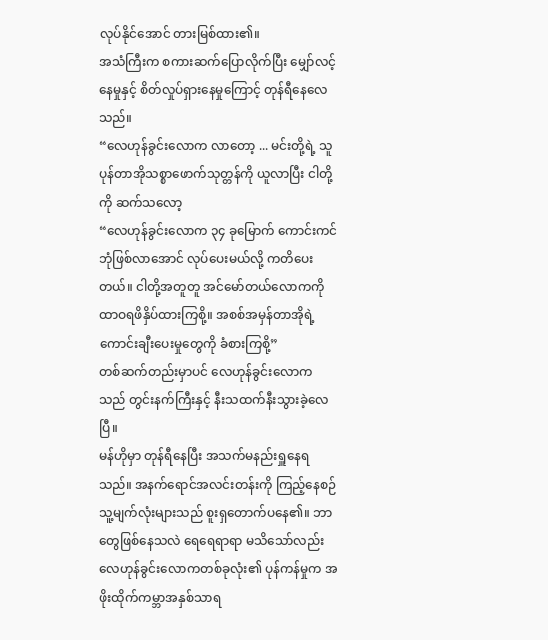လုပ်နိုင်အောင် တားမြစ်ထား၏။
အသံကြီးက စကားဆက်ပြောလိုက်ပြီး မျှော်လင့်နေမှုနှင့် စိတ်လှုပ်ရှားနေမှုကြောင့် တုန်ရီနေလေသည်။
“လေဟုန်ခွင်းလောက လာတော့ ... မင်းတို့ရဲ့ သူပုန်တာအိုသစ္စာဖောက်သုတ္တန်ကို ယူလာပြီး ငါတို့ကို ဆက်သလော့
“လေဟုန်ခွင်းလောက ၃၄ ခုမြောက် ကောင်းကင်ဘုံဖြစ်လာအောင် လုပ်ပေးမယ်လို့ ကတိပေးတယ်။ ငါတို့အတူတူ အင်မော်တယ်လောကကို ထာဝရဖိနှိပ်ထားကြစို့။ အစစ်အမှန်တာအိုရဲ့ကောင်းချီးပေးမှုတွေကို ခံစားကြစို့”
တစ်ဆက်တည်းမှာပင် လေဟုန်ခွင်းလောကသည် တွင်းနက်ကြီးနှင့် နီးသထက်နီးသွားခဲ့လေပြီ။
မန်ဟိုမှာ တုန်ရီနေပြီး အသက်မနည်းရှူနေရသည်။ အနက်ရောင်အလင်းတန်းကို ကြည့်နေစဉ် သူ့မျက်လုံးများသည် စူးရှတောက်ပနေ၏။ ဘာတွေဖြစ်နေသလဲ ရေရေရာရာ မသိသော်လည်း လေဟုန်ခွင်းလောကတစ်ခုလုံး၏ ပုန်ကန်မှုက အဖိုးထိုက်ကမ္ဘာအနှစ်သာရ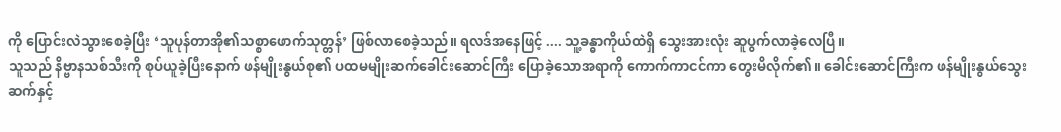ကို ပြောင်းလဲသွားစေခဲ့ပြီး ‘သူပုန်တာအို၏သစ္စာဖောက်သုတ္တန်’ ဖြစ်လာစေခဲ့သည်။ ရလဒ်အနေဖြင့် .... သူ့ခန္ဓာကိုယ်ထဲရှိ သွေးအားလုံး ဆူပွက်လာခဲ့လေပြီ။
သူသည် နိဗ္ဗာနသစ်သီးကို စုပ်ယူခဲ့ပြီးနောက် ဖန်မျိုးနွယ်စု၏ ပထမမျိုးဆက်ခေါင်းဆောင်ကြီး ပြောခဲ့သောအရာကို ကောက်ကာငင်ကာ တွေးမိလိုက်၏။ ခေါင်းဆောင်ကြီးက ဖန်မျိုးနွယ်သွေးဆက်နှင့်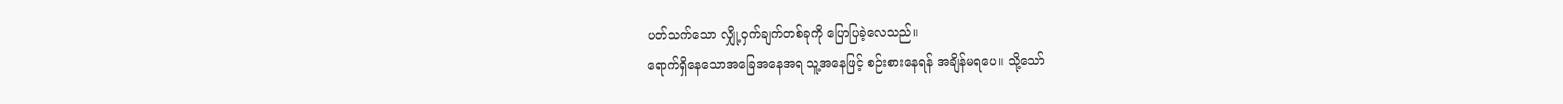ပတ်သက်သော လျှို့ဝှက်ချက်တစ်ခုကို ပြောပြခဲ့လေသည်။
ရောက်ရှိနေသောအခြေအနေအရ သူ့အနေဖြင့် စဉ်းစားနေရန် အချိန်မရပေ။ သို့သော်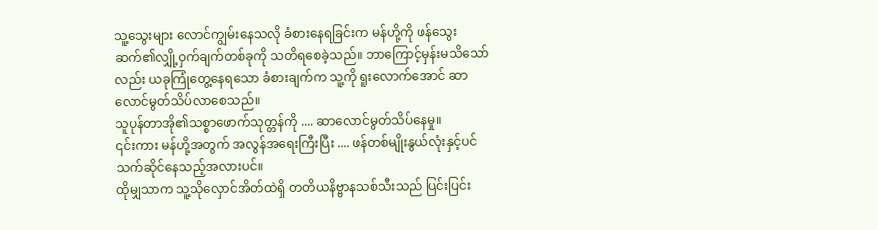သူ့သွေးများ လောင်ကျွမ်းနေသလို ခံစားနေရခြင်းက မန်ဟို့ကို ဖန်သွေးဆက်၏လျှို့ဝှက်ချက်တစ်ခုကို သတိရစေခဲ့သည်။ ဘာကြောင့်မှန်းမသိသော်လည်း ယခုကြုံတွေ့နေရသော ခံစားချက်က သူ့ကို ရူးလောက်အောင် ဆာလောင်မွတ်သိပ်လာစေသည်။
သူပုန်တာအို၏သစ္စာဖောက်သုတ္တန်ကို .... ဆာလောင်မွတ်သိပ်နေမှု။
၎င်းကား မန်ဟို့အတွက် အလွန်အရေးကြီးပြီး .... ဖန်တစ်မျိုးနွယ်လုံးနှင့်ပင် သက်ဆိုင်နေသည့်အလားပင်။
ထိုမျှသာက သူ့သိုလှောင်အိတ်ထဲရှိ တတိယနိဗ္ဗာနသစ်သီးသည် ပြင်းပြင်း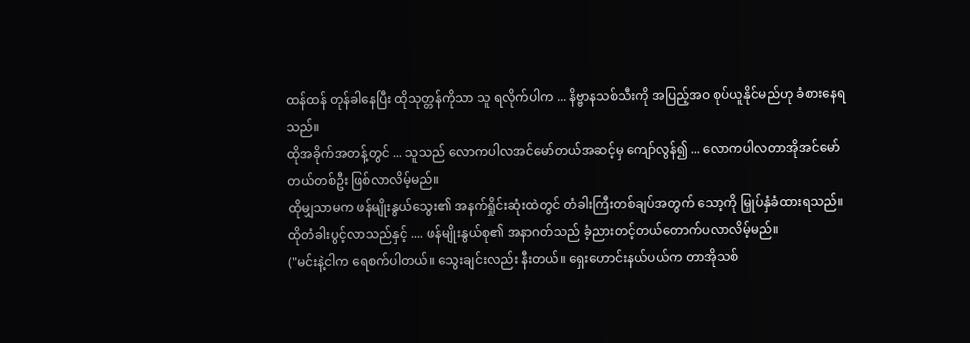ထန်ထန် တုန်ခါနေပြီး ထိုသုတ္တန်ကိုသာ သူ ရလိုက်ပါက ... နိဗ္ဗာနသစ်သီးကို အပြည့်အဝ စုပ်ယူနိုင်မည်ဟု ခံစားနေရသည်။
ထိုအခိုက်အတန့်တွင် ... သူသည် လောကပါလအင်မော်တယ်အဆင့်မှ ကျော်လွန်၍ ... လောကပါလတာအိုအင်မော်တယ်တစ်ဦး ဖြစ်လာလိမ့်မည်။
ထိုမျှသာမက ဖန်မျိုးနွယ်သွေး၏ အနက်ရှိုင်းဆုံးထဲတွင် တံခါးကြီးတစ်ချပ်အတွက် သော့ကို မြှုပ်နှံခံထားရသည်။ ထိုတံခါးပွင့်လာသည်နှင့် .... ဖန်မျိုးနွယ်စု၏ အနာဂတ်သည် ခံ့ညားတင့်တယ်တောက်ပလာလိမ့်မည်။
("မင်းနဲ့ငါက ရေစက်ပါတယ်။ သွေးချင်းလည်း နီးတယ်။ ရှေးဟောင်းနယ်ပယ်က တာအိုသစ်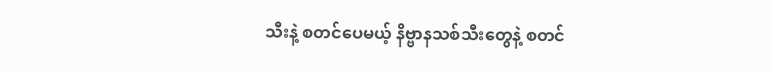သီးနဲ့ စတင်ပေမယ့် နိဗ္ဗာနသစ်သီးတွေနဲ့ စတင်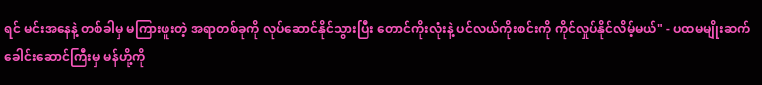ရင် မင်းအနေနဲ့ တစ်ခါမှ မကြားဖူးတဲ့ အရာတစ်ခုကို လုပ်ဆောင်နိုင်သွားပြီး တောင်ကိုးလုံးနဲ့ ပင်လယ်ကိုးစင်းကို ကိုင်လှုပ်နိုင်လိမ့်မယ်" - ပထမမျိုးဆက်ခေါင်းဆောင်ကြီးမှ မန်ဟို့ကို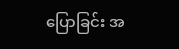ပြောခြင်း အ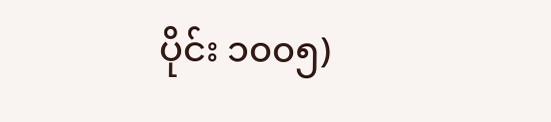ပိုင်း ၁၀၀၅)